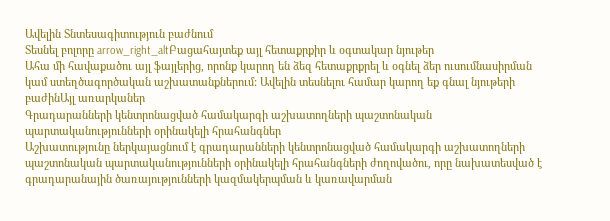Ավելին Տնտեսագիտություն բաժնում
Տեսնել բոլորը arrow_right_altԲացահայտեք այլ հետաքրքիր և օգտակար նյութեր
Ահա մի հավաքածու այլ ֆայլերից, որոնք կարող են ձեզ հետաքրքրել և օգնել ձեր ուսումնասիրման կամ ստեղծագործական աշխատանքներում: Ավելին տեսնելու համար կարող եք գնալ նյութերի բաժինԱյլ առարկաներ
Գրադարանների կենտրոնացված համակարգի աշխատողների պաշտոնական պարտականությունների օրինակելի հրահանգներ
Աշխատությունը ներկայացնում է գրադարանների կենտրոնացված համակարգի աշխատողների պաշտոնական պարտականությունների օրինակելի հրահանգների ժողովածու, որը նախատեսված է գրադարանային ծառայությունների կազմակերպման և կառավարման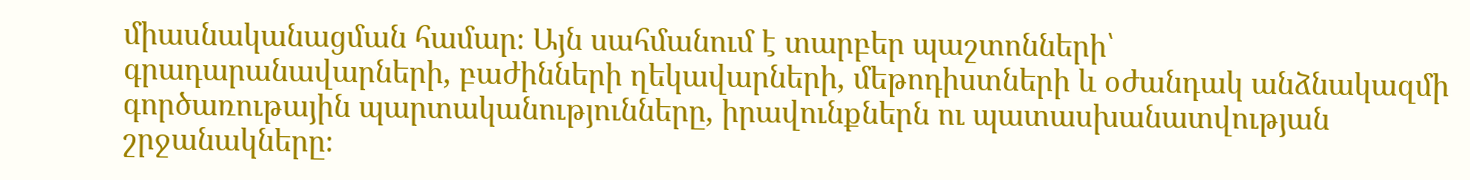միասնականացման համար։ Այն սահմանում է տարբեր պաշտոնների՝ գրադարանավարների, բաժինների ղեկավարների, մեթոդիստների և օժանդակ անձնակազմի գործառութային պարտականությունները, իրավունքներն ու պատասխանատվության շրջանակները։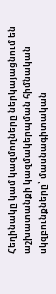Հեղինակը կամ կազմողները ներկայացնում են աշխատանքի կազմակերպման հիմնական սկզբունքները՝ մասնագիտական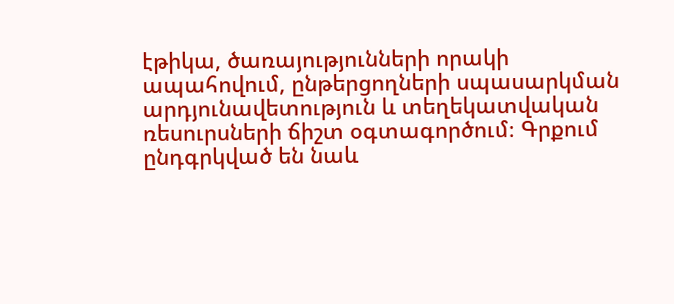էթիկա, ծառայությունների որակի ապահովում, ընթերցողների սպասարկման արդյունավետություն և տեղեկատվական ռեսուրսների ճիշտ օգտագործում։ Գրքում ընդգրկված են նաև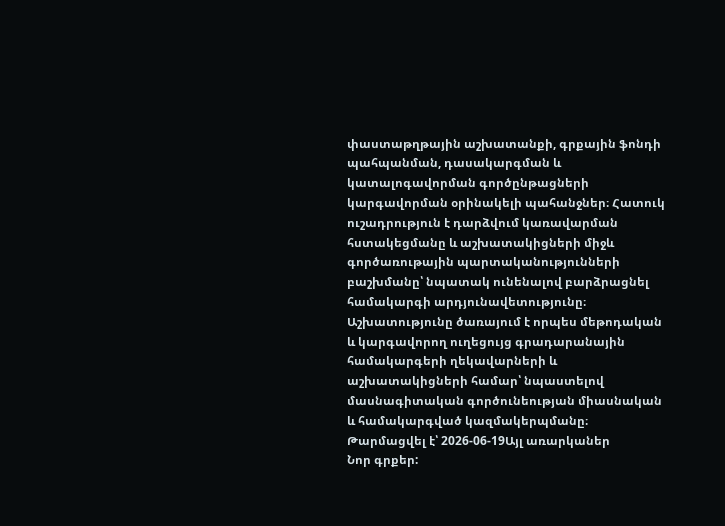փաստաթղթային աշխատանքի, գրքային ֆոնդի պահպանման, դասակարգման և կատալոգավորման գործընթացների կարգավորման օրինակելի պահանջներ։ Հատուկ ուշադրություն է դարձվում կառավարման հստակեցմանը և աշխատակիցների միջև գործառութային պարտականությունների բաշխմանը՝ նպատակ ունենալով բարձրացնել համակարգի արդյունավետությունը։ Աշխատությունը ծառայում է որպես մեթոդական և կարգավորող ուղեցույց գրադարանային համակարգերի ղեկավարների և աշխատակիցների համար՝ նպաստելով մասնագիտական գործունեության միասնական և համակարգված կազմակերպմանը։
Թարմացվել է՝ 2026-06-19Այլ առարկաներ
Նոր գրքեր: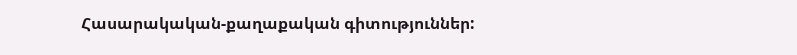Հասարակական-քաղաքական գիտություններ: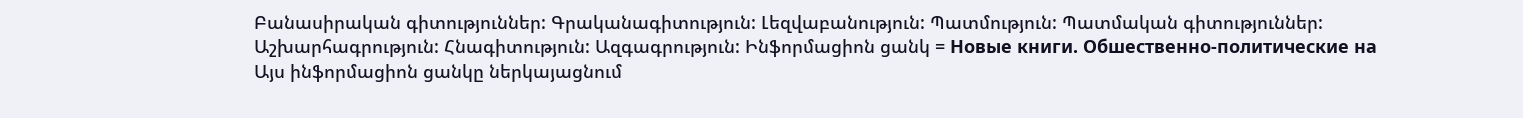Բանասիրական գիտություններ: Գրականագիտություն: Լեզվաբանություն: Պատմություն: Պատմական գիտություններ: Աշխարհագրություն: Հնագիտություն: Ազգագրություն: Ինֆորմացիոն ցանկ = Новые книги. Обшественно-политические на
Այս ինֆորմացիոն ցանկը ներկայացնում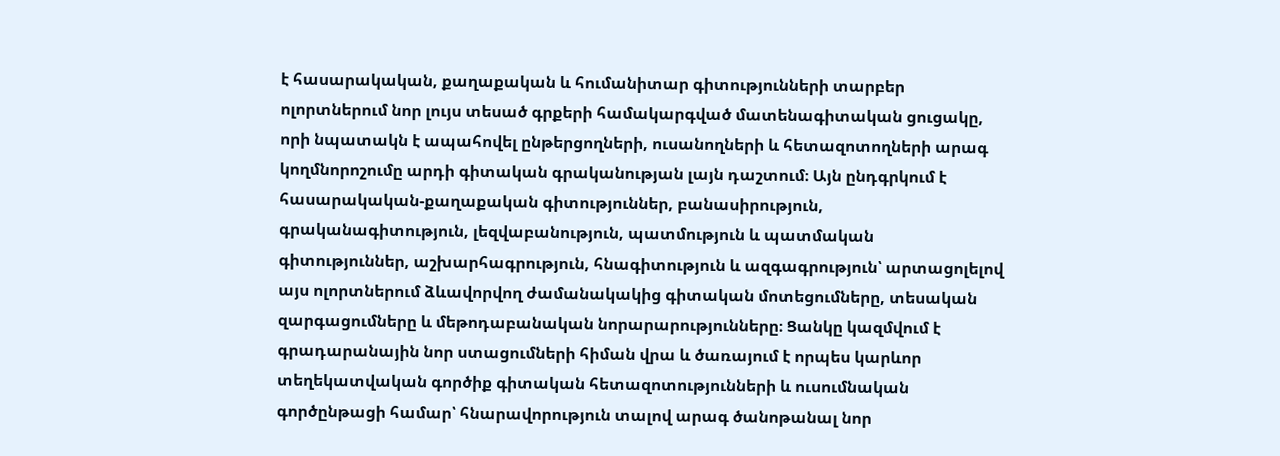է հասարակական, քաղաքական և հումանիտար գիտությունների տարբեր ոլորտներում նոր լույս տեսած գրքերի համակարգված մատենագիտական ցուցակը, որի նպատակն է ապահովել ընթերցողների, ուսանողների և հետազոտողների արագ կողմնորոշումը արդի գիտական գրականության լայն դաշտում։ Այն ընդգրկում է հասարակական-քաղաքական գիտություններ, բանասիրություն, գրականագիտություն, լեզվաբանություն, պատմություն և պատմական գիտություններ, աշխարհագրություն, հնագիտություն և ազգագրություն՝ արտացոլելով այս ոլորտներում ձևավորվող ժամանակակից գիտական մոտեցումները, տեսական զարգացումները և մեթոդաբանական նորարարությունները։ Ցանկը կազմվում է գրադարանային նոր ստացումների հիման վրա և ծառայում է որպես կարևոր տեղեկատվական գործիք գիտական հետազոտությունների և ուսումնական գործընթացի համար՝ հնարավորություն տալով արագ ծանոթանալ նոր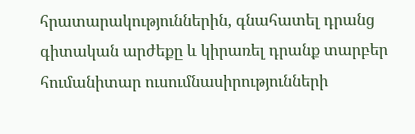հրատարակություններին, գնահատել դրանց գիտական արժեքը և կիրառել դրանք տարբեր հումանիտար ուսումնասիրությունների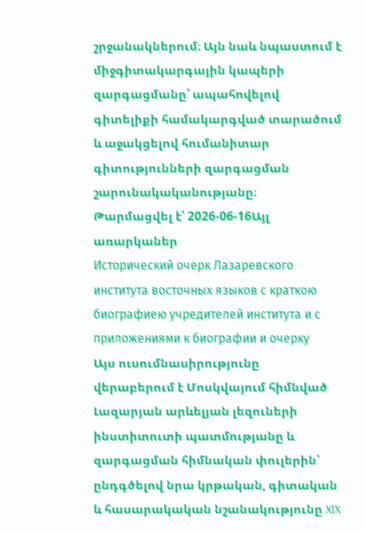շրջանակներում։ Այն նաև նպաստում է միջգիտակարգային կապերի զարգացմանը՝ ապահովելով գիտելիքի համակարգված տարածում և աջակցելով հումանիտար գիտությունների զարգացման շարունակականությանը։
Թարմացվել է՝ 2026-06-16Այլ առարկաներ
Исторический очерк Лазаревского института восточных языков с краткою биографиею учредителей института и с приложениями к биографии и очерку
Այս ուսումնասիրությունը վերաբերում է Մոսկվայում հիմնված Լազարյան արևելյան լեզուների ինստիտուտի պատմությանը և զարգացման հիմնական փուլերին՝ ընդգծելով նրա կրթական, գիտական և հասարակական նշանակությունը XIX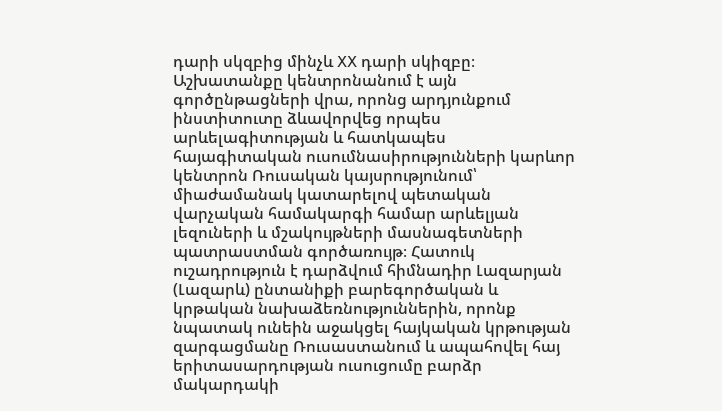դարի սկզբից մինչև XX դարի սկիզբը։ Աշխատանքը կենտրոնանում է այն գործընթացների վրա, որոնց արդյունքում ինստիտուտը ձևավորվեց որպես արևելագիտության և հատկապես հայագիտական ուսումնասիրությունների կարևոր կենտրոն Ռուսական կայսրությունում՝ միաժամանակ կատարելով պետական վարչական համակարգի համար արևելյան լեզուների և մշակույթների մասնագետների պատրաստման գործառույթ։ Հատուկ ուշադրություն է դարձվում հիմնադիր Լազարյան (Լազարև) ընտանիքի բարեգործական և կրթական նախաձեռնություններին, որոնք նպատակ ունեին աջակցել հայկական կրթության զարգացմանը Ռուսաստանում և ապահովել հայ երիտասարդության ուսուցումը բարձր մակարդակի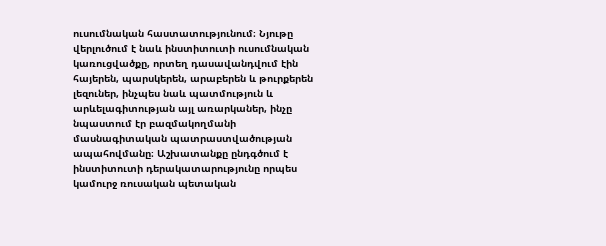ուսումնական հաստատությունում։ Նյութը վերլուծում է նաև ինստիտուտի ուսումնական կառուցվածքը, որտեղ դասավանդվում էին հայերեն, պարսկերեն, արաբերեն և թուրքերեն լեզուներ, ինչպես նաև պատմություն և արևելագիտության այլ առարկաներ, ինչը նպաստում էր բազմակողմանի մասնագիտական պատրաստվածության ապահովմանը։ Աշխատանքը ընդգծում է ինստիտուտի դերակատարությունը որպես կամուրջ ռուսական պետական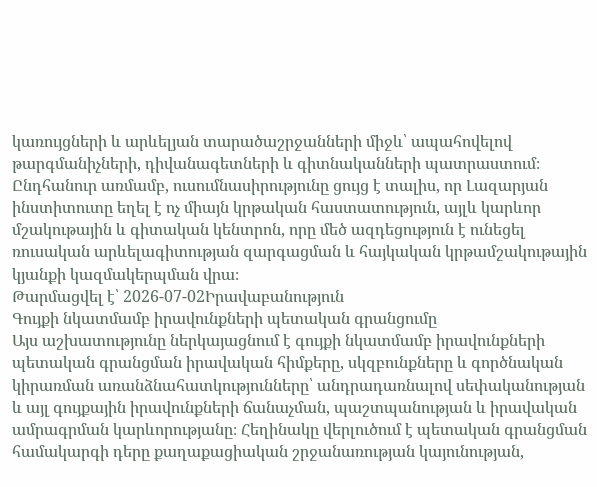կառույցների և արևելյան տարածաշրջանների միջև՝ ապահովելով թարգմանիչների, դիվանագետների և գիտնականների պատրաստում։ Ընդհանուր առմամբ, ուսումնասիրությունը ցույց է տալիս, որ Լազարյան ինստիտուտը եղել է ոչ միայն կրթական հաստատություն, այլև կարևոր մշակութային և գիտական կենտրոն, որը մեծ ազդեցություն է ունեցել ռուսական արևելագիտության զարգացման և հայկական կրթամշակութային կյանքի կազմակերպման վրա։
Թարմացվել է՝ 2026-07-02Իրավաբանություն
Գույքի նկատմամբ իրավունքների պետական գրանցումը
Այս աշխատությունը ներկայացնում է գույքի նկատմամբ իրավունքների պետական գրանցման իրավական հիմքերը, սկզբունքները և գործնական կիրառման առանձնահատկությունները՝ անդրադառնալով սեփականության և այլ գույքային իրավունքների ճանաչման, պաշտպանության և իրավական ամրագրման կարևորությանը։ Հեղինակը վերլուծում է պետական գրանցման համակարգի դերը քաղաքացիական շրջանառության կայունության,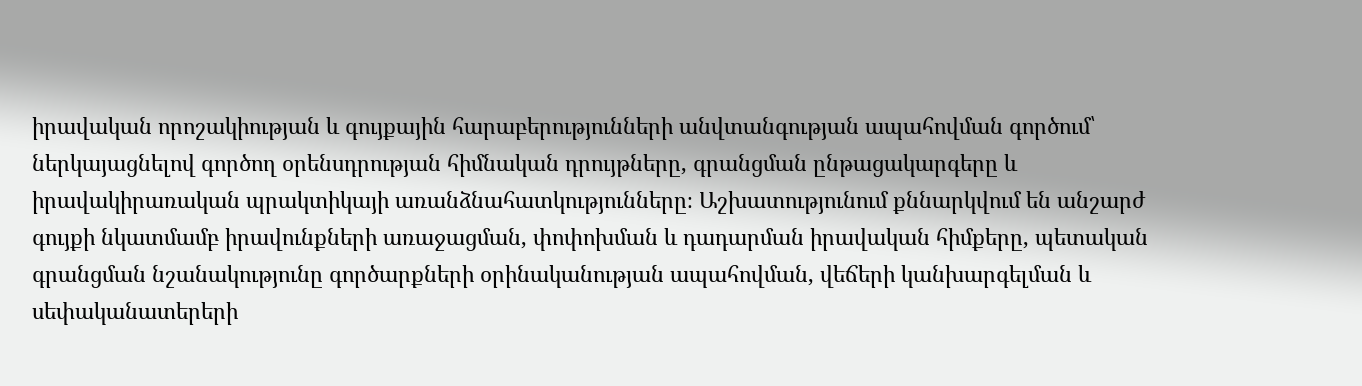իրավական որոշակիության և գույքային հարաբերությունների անվտանգության ապահովման գործում՝ ներկայացնելով գործող օրենսդրության հիմնական դրույթները, գրանցման ընթացակարգերը և իրավակիրառական պրակտիկայի առանձնահատկությունները։ Աշխատությունում քննարկվում են անշարժ գույքի նկատմամբ իրավունքների առաջացման, փոփոխման և դադարման իրավական հիմքերը, պետական գրանցման նշանակությունը գործարքների օրինականության ապահովման, վեճերի կանխարգելման և սեփականատերերի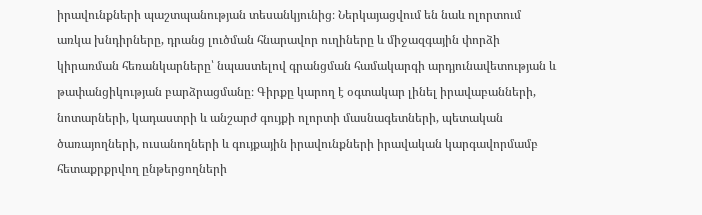իրավունքների պաշտպանության տեսանկյունից։ Ներկայացվում են նաև ոլորտում առկա խնդիրները, դրանց լուծման հնարավոր ուղիները և միջազգային փորձի կիրառման հեռանկարները՝ նպաստելով գրանցման համակարգի արդյունավետության և թափանցիկության բարձրացմանը։ Գիրքը կարող է օգտակար լինել իրավաբանների, նոտարների, կադաստրի և անշարժ գույքի ոլորտի մասնագետների, պետական ծառայողների, ուսանողների և գույքային իրավունքների իրավական կարգավորմամբ հետաքրքրվող ընթերցողների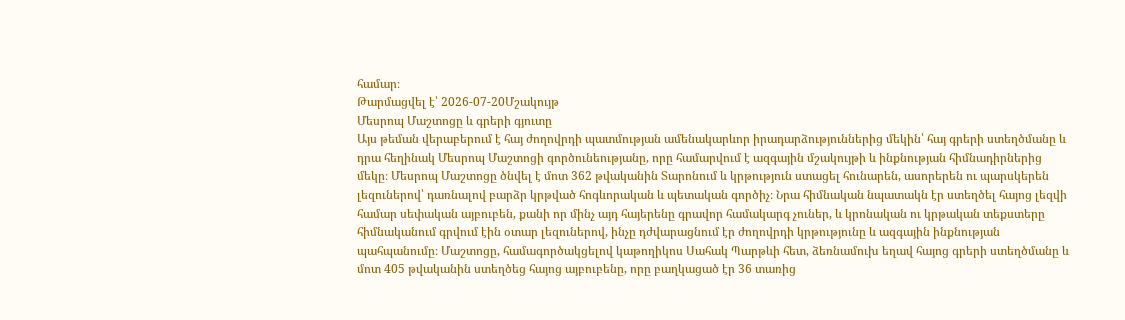համար։
Թարմացվել է՝ 2026-07-20Մշակույթ
Մեսրոպ Մաշտոցը և գրերի գյուտը
Այս թեման վերաբերում է հայ ժողովրդի պատմության ամենակարևոր իրադարձություններից մեկին՝ հայ գրերի ստեղծմանը և դրա հեղինակ Մեսրոպ Մաշտոցի գործունեությանը, որը համարվում է ազգային մշակույթի և ինքնության հիմնադիրներից մեկը։ Մեսրոպ Մաշտոցը ծնվել է մոտ 362 թվականին Տարոնում և կրթություն ստացել հունարեն, ասորերեն ու պարսկերեն լեզուներով՝ դառնալով բարձր կրթված հոգևորական և պետական գործիչ։ Նրա հիմնական նպատակն էր ստեղծել հայոց լեզվի համար սեփական այբուբեն, քանի որ մինչ այդ հայերենը գրավոր համակարգ չուներ, և կրոնական ու կրթական տեքստերը հիմնականում գրվում էին օտար լեզուներով, ինչը դժվարացնում էր ժողովրդի կրթությունը և ազգային ինքնության պահպանումը։ Մաշտոցը, համագործակցելով կաթողիկոս Սահակ Պարթևի հետ, ձեռնամուխ եղավ հայոց գրերի ստեղծմանը և մոտ 405 թվականին ստեղծեց հայոց այբուբենը, որը բաղկացած էր 36 տառից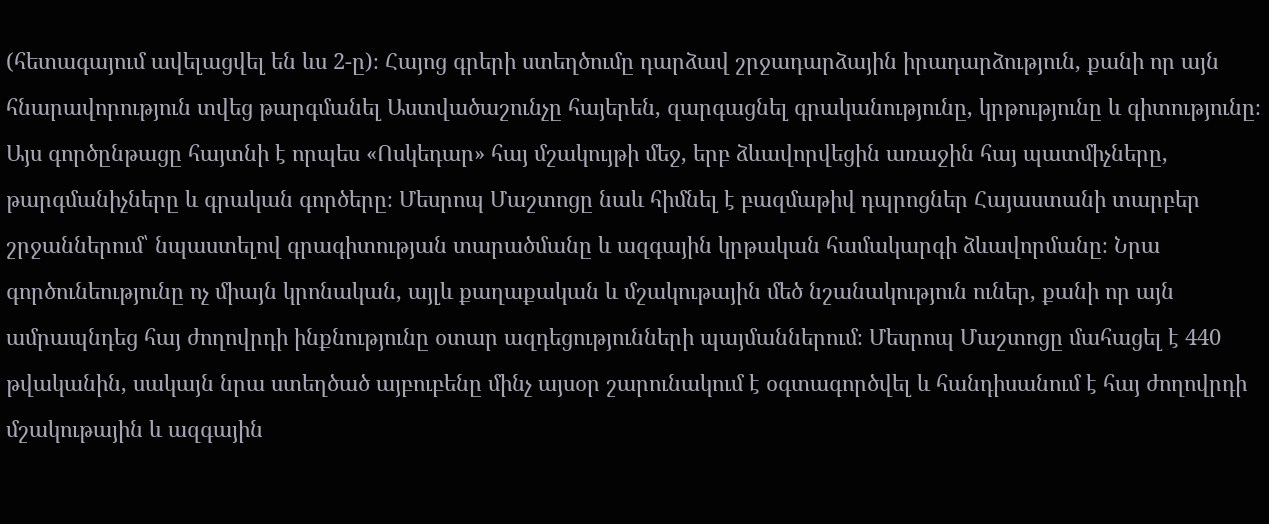(հետագայում ավելացվել են ևս 2-ը)։ Հայոց գրերի ստեղծումը դարձավ շրջադարձային իրադարձություն, քանի որ այն հնարավորություն տվեց թարգմանել Աստվածաշունչը հայերեն, զարգացնել գրականությունը, կրթությունը և գիտությունը։ Այս գործընթացը հայտնի է որպես «Ոսկեդար» հայ մշակույթի մեջ, երբ ձևավորվեցին առաջին հայ պատմիչները, թարգմանիչները և գրական գործերը։ Մեսրոպ Մաշտոցը նաև հիմնել է բազմաթիվ դպրոցներ Հայաստանի տարբեր շրջաններում՝ նպաստելով գրագիտության տարածմանը և ազգային կրթական համակարգի ձևավորմանը։ Նրա գործունեությունը ոչ միայն կրոնական, այլև քաղաքական և մշակութային մեծ նշանակություն ուներ, քանի որ այն ամրապնդեց հայ ժողովրդի ինքնությունը օտար ազդեցությունների պայմաններում։ Մեսրոպ Մաշտոցը մահացել է 440 թվականին, սակայն նրա ստեղծած այբուբենը մինչ այսօր շարունակում է օգտագործվել և հանդիսանում է հայ ժողովրդի մշակութային և ազգային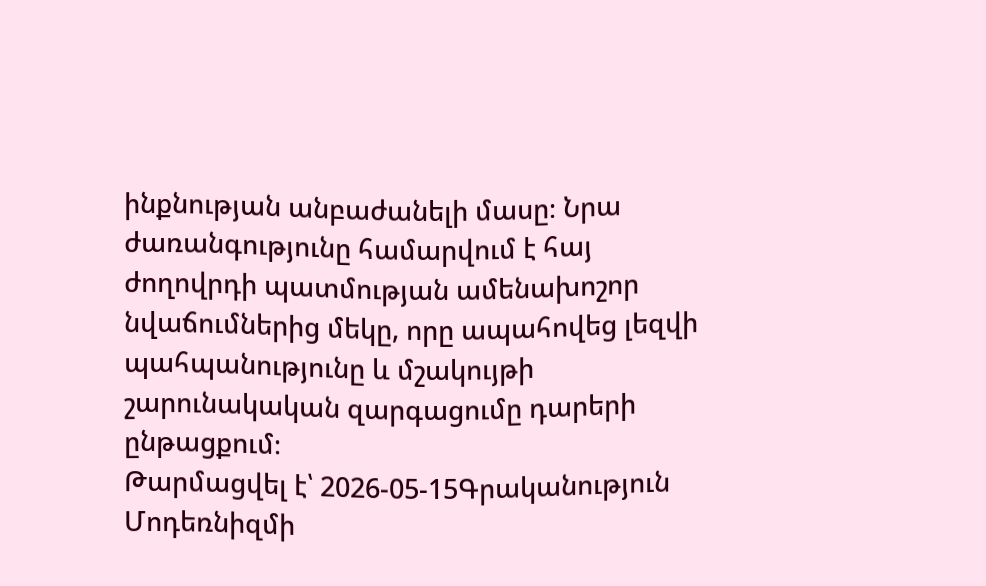ինքնության անբաժանելի մասը։ Նրա ժառանգությունը համարվում է հայ ժողովրդի պատմության ամենախոշոր նվաճումներից մեկը, որը ապահովեց լեզվի պահպանությունը և մշակույթի շարունակական զարգացումը դարերի ընթացքում։
Թարմացվել է՝ 2026-05-15Գրականություն
Մոդեռնիզմի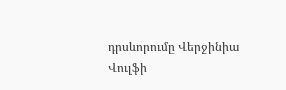դրսևորումը Վերջինիա Վուլֆի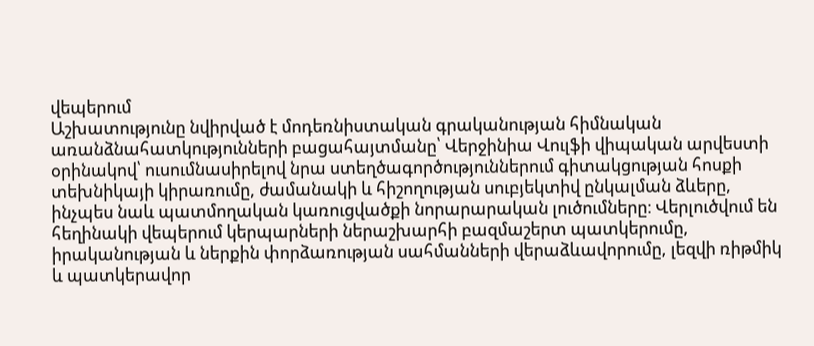վեպերում
Աշխատությունը նվիրված է մոդեռնիստական գրականության հիմնական առանձնահատկությունների բացահայտմանը՝ Վերջինիա Վուլֆի վիպական արվեստի օրինակով՝ ուսումնասիրելով նրա ստեղծագործություններում գիտակցության հոսքի տեխնիկայի կիրառումը, ժամանակի և հիշողության սուբյեկտիվ ընկալման ձևերը, ինչպես նաև պատմողական կառուցվածքի նորարարական լուծումները։ Վերլուծվում են հեղինակի վեպերում կերպարների ներաշխարհի բազմաշերտ պատկերումը, իրականության և ներքին փորձառության սահմանների վերաձևավորումը, լեզվի ռիթմիկ և պատկերավոր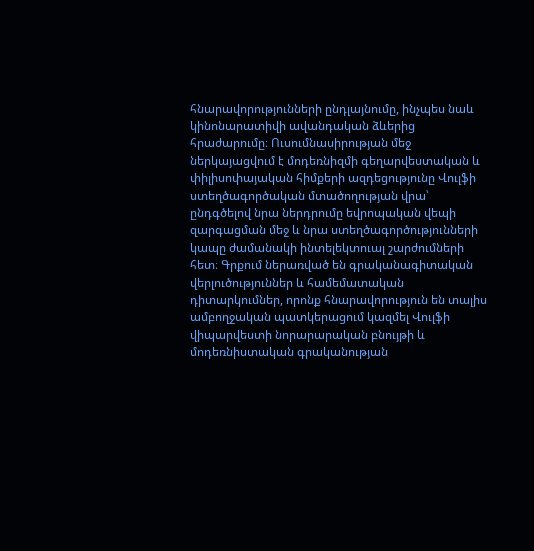հնարավորությունների ընդլայնումը, ինչպես նաև կինոնարատիվի ավանդական ձևերից հրաժարումը։ Ուսումնասիրության մեջ ներկայացվում է մոդեռնիզմի գեղարվեստական և փիլիսոփայական հիմքերի ազդեցությունը Վուլֆի ստեղծագործական մտածողության վրա՝ ընդգծելով նրա ներդրումը եվրոպական վեպի զարգացման մեջ և նրա ստեղծագործությունների կապը ժամանակի ինտելեկտուալ շարժումների հետ։ Գրքում ներառված են գրականագիտական վերլուծություններ և համեմատական դիտարկումներ, որոնք հնարավորություն են տալիս ամբողջական պատկերացում կազմել Վուլֆի վիպարվեստի նորարարական բնույթի և մոդեռնիստական գրականության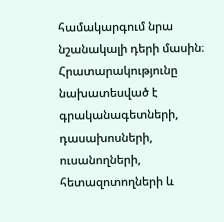համակարգում նրա նշանակալի դերի մասին։ Հրատարակությունը նախատեսված է գրականագետների, դասախոսների, ուսանողների, հետազոտողների և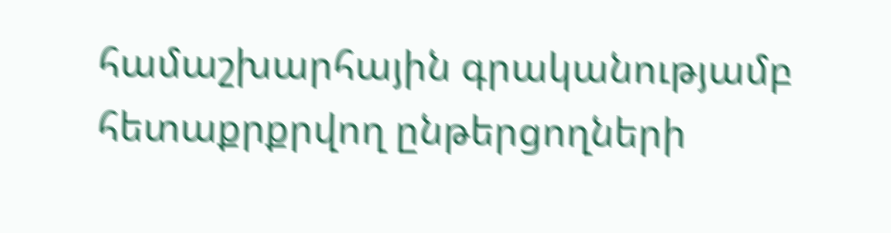համաշխարհային գրականությամբ հետաքրքրվող ընթերցողների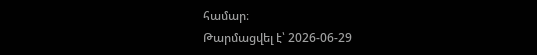համար։
Թարմացվել է՝ 2026-06-29